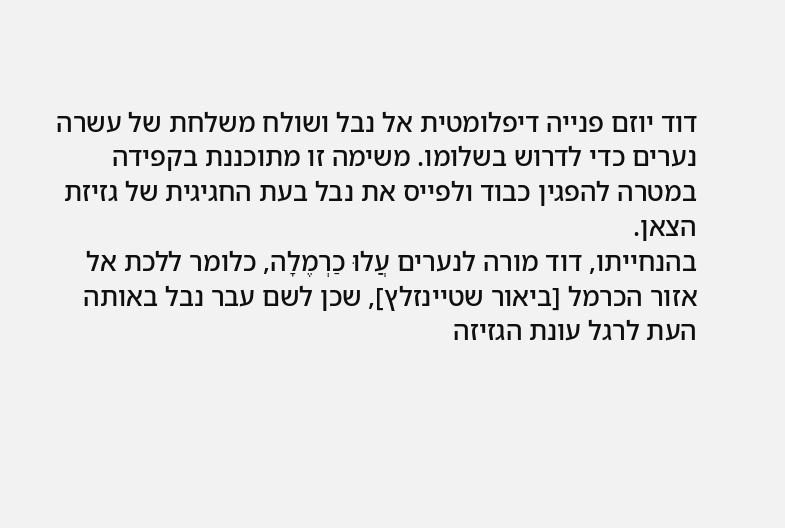דוד יוזם פנייה דיפלומטית אל נבל ושולח משלחת של עשרה נערים כדי לדרוש בשלומו. משימה זו מתוכננת בקפידה במטרה להפגין כבוד ולפייס את נבל בעת החגיגית של גזיזת הצאן.
בהנחייתו, דוד מורה לנערים עֲלוּ כַרְמֶלָה, כלומר ללכת אל אזור הכרמל [ביאור שטיינזלץ], שכן לשם עבר נבל באותה העת לרגל עונת הגזיזה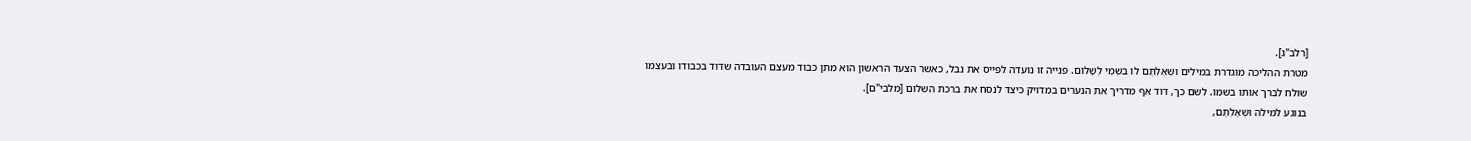[רלב"ג].
מטרת ההליכה מוגדרת במילים וּשְׁאֶלְתֶּם לוֹ בִשְׁמִי לְשָׁלוֹם. פנייה זו נועדה לפייס את נבל, כאשר הצעד הראשון הוא מתן כבוד מעצם העובדה שדוד בכבודו ובעצמו שולח לברך אותו בשמו. לשם כך, דוד אף מדריך את הנערים במדויק כיצד לנסח את ברכת השלום [מלבי"ם].
בנוגע למילה וּשְׁאֶלְתֶּם,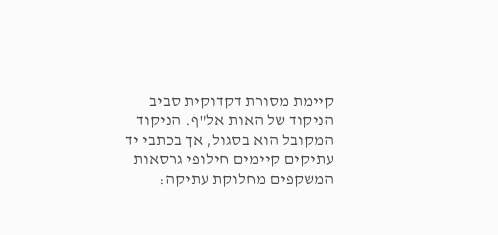קיימת מסורת דקדוקית סביב הניקוד של האות אל"ף. הניקוד המקובל הוא בסגול, אך בכתבי יד עתיקים קיימים חילופי גרסאות המשקפים מחלוקת עתיקה: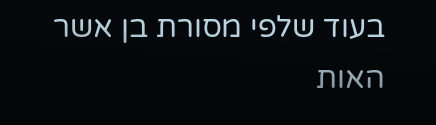בעוד שלפי מסורת בן אשר האות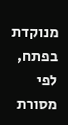מנוקדת בפתח, לפי מסורת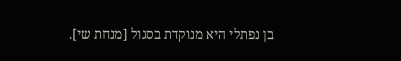בן נפתלי היא מנוקדת בסגול [מנחת שי].